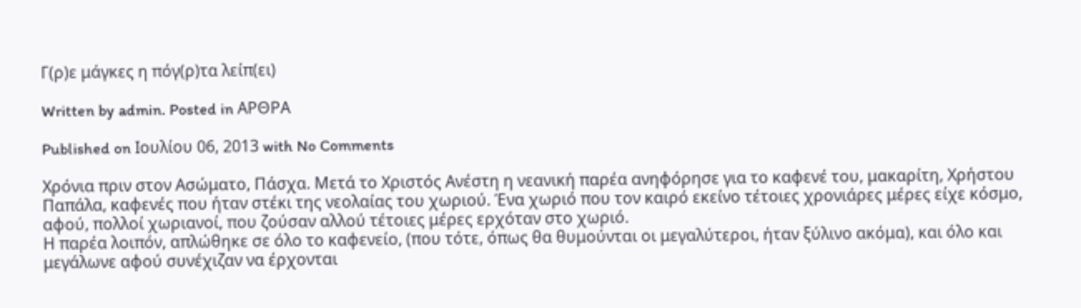Γ(ρ)ε μάγκες η πόγ(ρ)τα λείπ(ει)

Written by admin. Posted in ΑΡΘΡΑ

Published on Ιουλίου 06, 2013 with No Comments

Χρόνια πριν στον Ασώματο, Πάσχα. Μετά το Χριστός Ανέστη η νεανική παρέα ανηφόρησε για το καφενέ του, μακαρίτη, Χρήστου Παπάλα, καφενές που ήταν στέκι της νεολαίας του χωριού. Ένα χωριό που τον καιρό εκείνο τέτοιες χρονιάρες μέρες είχε κόσμο, αφού, πολλοί χωριανοί, που ζούσαν αλλού τέτοιες μέρες ερχόταν στο χωριό.
Η παρέα λοιπόν, απλώθηκε σε όλο το καφενείο, (που τότε, όπως θα θυμούνται οι μεγαλύτεροι, ήταν ξύλινο ακόμα), και όλο και μεγάλωνε αφού συνέχιζαν να έρχονται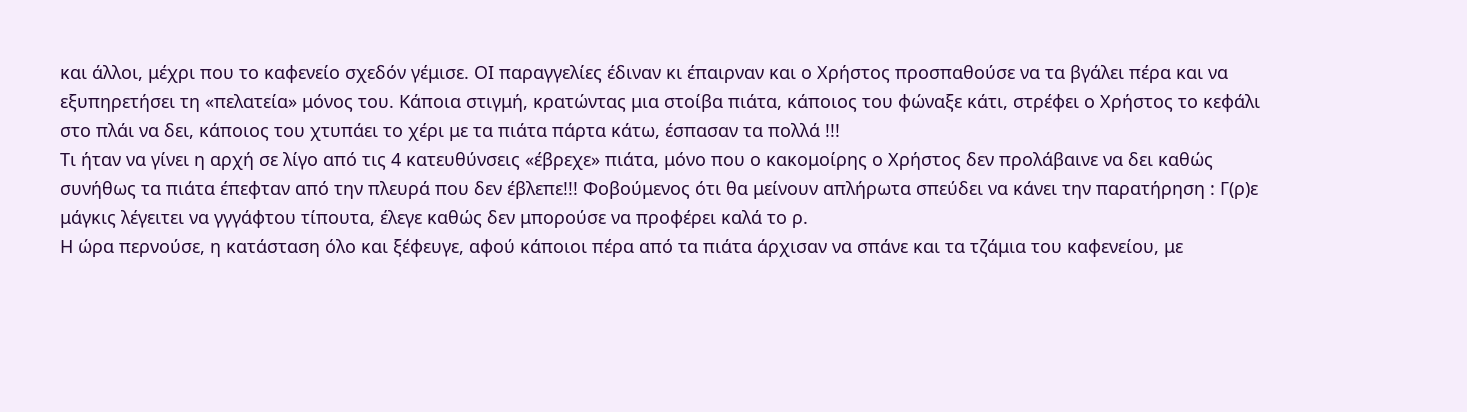και άλλοι, μέχρι που το καφενείο σχεδόν γέμισε. ΟΙ παραγγελίες έδιναν κι έπαιρναν και ο Χρήστος προσπαθούσε να τα βγάλει πέρα και να εξυπηρετήσει τη «πελατεία» μόνος του. Κάποια στιγμή, κρατώντας μια στοίβα πιάτα, κάποιος του φώναξε κάτι, στρέφει ο Χρήστος το κεφάλι στο πλάι να δει, κάποιος του χτυπάει το χέρι με τα πιάτα πάρτα κάτω, έσπασαν τα πολλά !!!
Τι ήταν να γίνει η αρχή σε λίγο από τις 4 κατευθύνσεις «έβρεχε» πιάτα, μόνο που ο κακομοίρης ο Χρήστος δεν προλάβαινε να δει καθώς συνήθως τα πιάτα έπεφταν από την πλευρά που δεν έβλεπε!!! Φοβούμενος ότι θα μείνουν απλήρωτα σπεύδει να κάνει την παρατήρηση : Γ(ρ)ε μάγκις λέγειτει να γγγάφτου τίπουτα, έλεγε καθώς δεν μπορούσε να προφέρει καλά το ρ.
Η ώρα περνούσε, η κατάσταση όλο και ξέφευγε, αφού κάποιοι πέρα από τα πιάτα άρχισαν να σπάνε και τα τζάμια του καφενείου, με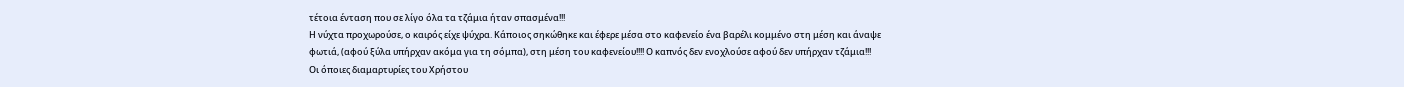τέτοια ένταση που σε λίγο όλα τα τζάμια ήταν σπασμένα!!!
Η νύχτα προχωρούσε, ο καιρός είχε ψύχρα. Κάποιος σηκώθηκε και έφερε μέσα στο καφενείο ένα βαρέλι κομμένο στη μέση και άναψε φωτιά, (αφού ξύλα υπήρχαν ακόμα για τη σόμπα), στη μέση του καφενείου!!!! Ο καπνός δεν ενοχλούσε αφού δεν υπήρχαν τζάμια!!!
Οι όποιες διαμαρτυρίες του Χρήστου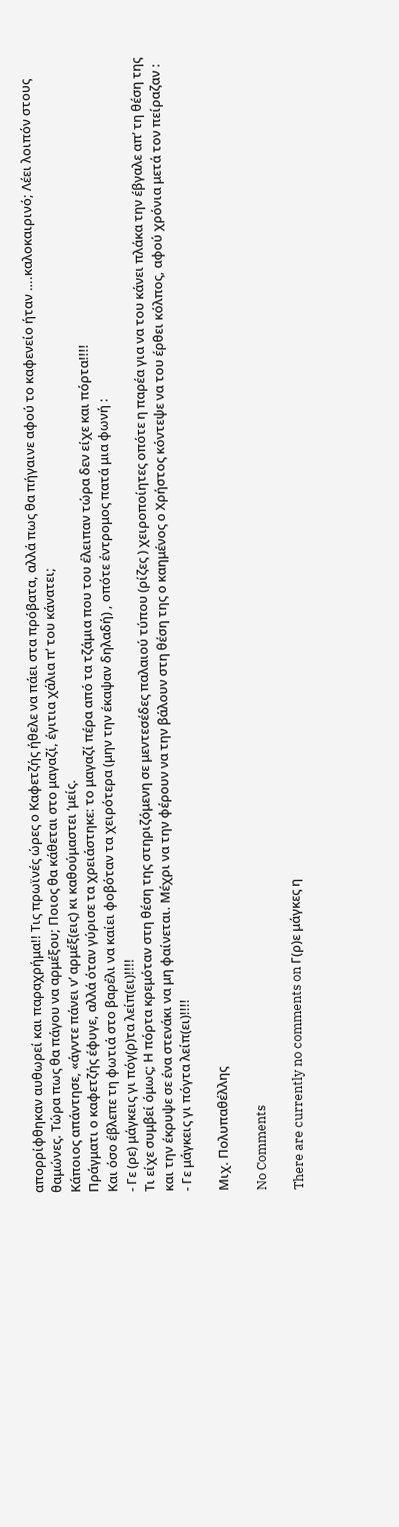απορρίφθηκαν αυθωρεί και παραχρήμα!! Τις πρωϊνές ώρες ο Καφετζής ήθελε να πάει στα πρόβατα, αλλά πως θα πήγαινε αφού το καφενείο ήταν ….καλοκαιρινό; Λέει λοιπόν στους θαμώνες. Τώρα πως θα πάγου να αρμέξου; Ποιος θα κάθεται στο μαγαζί, έγιτια χάλια π’ του κάνατει;
Κάποιος απάντησε, «άγντε πάνει ν’ αρμέξ(εις) κι καθούμαστει ‘μείς.
Πράγματι ο καφετζής έφυγε, αλλά όταν γύρισε τα χρειάστηκε: το μαγαζί πέρα από τα τζάμια που του έλειπαν τώρα δεν είχε και πόρτα!!!!
Και όσο έβλεπε τη φωτιά στο βαρέλι να καίει φοβόταν τα χειρότερα (μην την έκαψαν δηλαδή) , οπότε έντρομος πατά μια φωνή :
- Γε (ρε) μάγκεις γι πόγ(ρ)τα λείπ(ει)!!!!
Τι είχε συμβεί όμως; Η πόρτα κρεμόταν στη θέση της στηριζόμενη σε μεντεσέδες παλαιού τύπου (ρίζες ) χειροποίητες οπότε η παρέα για να του κάνει πλάκα την έβγαλε απ’ τη θέση της και την έκρυψε σε ένα στενάκι να μη φαίνεται. Μέχρι να την φέρουν να την βάλουν στη θέση της ο καημένος ο Χρήστος κόντεψε να του έρθει κόλπος, αφού χρόνια μετά τον πείραζαν :
- Γε μάγκεις γι πόγτα λείπ(ει)!!!!

Μιχ. Πολυπαθέλλης

No Comments

There are currently no comments on Γ(ρ)ε μάγκες η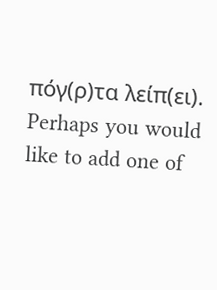πόγ(ρ)τα λείπ(ει). Perhaps you would like to add one of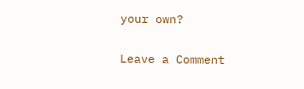your own?

Leave a Comment